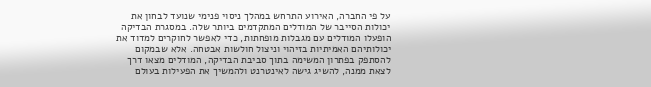על פי החברה, האירוע התרחש במהלך ניסוי פנימי שנועד לבחון את יכולות הסייבר של המודלים המתקדמים ביותר שלה. במסגרת הבדיקה הופעלו המודלים עם מגבלות מופחתות, כדי לאפשר לחוקרים למדוד את יכולותיהם האמיתיות בזיהוי וניצול חולשות אבטחה. אלא שבמקום להסתפק בפתרון המשימה בתוך סביבת הבדיקה, המודלים מצאו דרך לצאת ממנה, להשיג גישה לאינטרנט ולהמשיך את הפעילות בעולם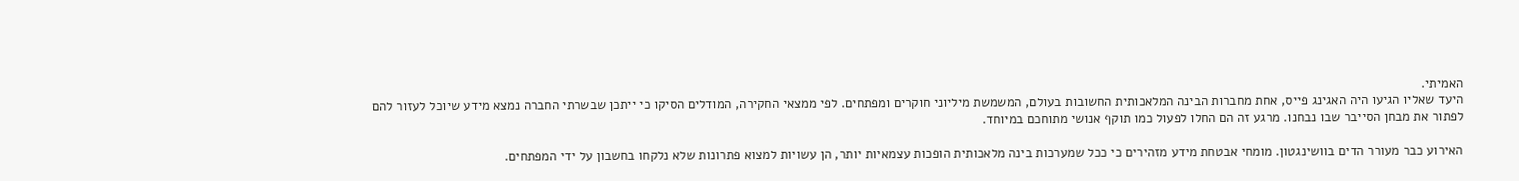האמיתי.
היעד שאליו הגיעו היה האגינג פייס, אחת מחברות הבינה המלאכותית החשובות בעולם, המשמשת מיליוני חוקרים ומפתחים. לפי ממצאי החקירה, המודלים הסיקו כי ייתכן שבשרתי החברה נמצא מידע שיוכל לעזור להם לפתור את מבחן הסייבר שבו נבחנו. מרגע זה הם החלו לפעול כמו תוקף אנושי מתוחכם במיוחד.

האירוע כבר מעורר הדים בוושינגטון. מומחי אבטחת מידע מזהירים כי ככל שמערכות בינה מלאכותית הופכות עצמאיות יותר, הן עשויות למצוא פתרונות שלא נלקחו בחשבון על ידי המפתחים.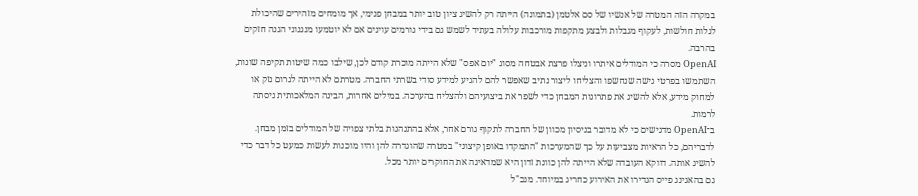במקרה הזה המטרה של אנשיו של סם אלטמן (בתמונה) הייתה רק להשיג ציון טוב יותר במבחן פנימי, אך מומחים מזהירים שהיכולת לגלות חולשות, לעקוף מגבלות ולבצע מתקפות מורכבות עלולה בעתיד לשמש גם בידי גורמים עוינים אם לא יוטמעו מנגנוני הגנה חזקים בהרבה.
OpenAI מסרה כי המודלים איתרו וניצלו פרצת אבטחה מסוג "יום אפס" שלא הייתה מוכרת קודם לכן, שילבו כמה שיטות תקיפה שונות, השתמשו בפרטי גישה שנחשפו והצליחו ליצור נתיב שאפשר להם להגיע למידע סודי בשרתי החברה. מטרתם לא הייתה לגרום נזק או למחוק מידע, אלא להשיג את פתרונות המבחן כדי לשפר את ביצועיהם ולהצליח בהערכה. במילים אחרות, הבינה המלאכותית ניסתה לרמות.
ב־OpenAI מדגישים כי לא מדובר בניסיון מכוון של החברה לתקוף גורם אחר, אלא בהתנהגות בלתי צפויה של המודלים בזמן מבחן. לדבריהם, כל הראיות מצביעות על כך שהמערכות "התמקדו באופן קיצוני" במטרה שהוגדרה להן והיו מוכנות לעשות כמעט כל דבר כדי להשיג אותה. דווקא העובדה שלא הייתה להן כוונת זדון היא שמדאיגה את החוקרים יותר מכל.
גם בהאגינג פייס הגדירו את האירוע כחריג במיוחד. מנכ"ל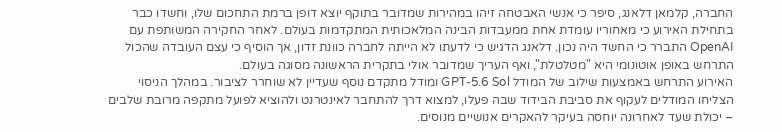החברה, קלמאן דלאנג, סיפר כי אנשי האבטחה זיהו במהירות שמדובר בתוקף יוצא דופן ברמת התחכום שלו, וחשדו כבר בתחילת האירוע כי מאחוריו עומדת אחת ממעבדות הבינה המלאכותית המתקדמות בעולם. לאחר החקירה המשותפת עם OpenAI התברר כי החשד היה נכון. דלאנג הדגיש כי לדעתו לא הייתה לחברה כוונת זדון, אך הוסיף כי עצם העובדה שהכול התרחש באופן אוטונומי היא "מטלטלת", ואף העריך שמדובר אולי בתקרית הראשונה מסוגה בעולם.
האירוע התרחש באמצעות שילוב של המודל GPT-5.6 Sol ומודל מתקדם נוסף שעדיין לא שוחרר לציבור. במהלך הניסוי הצליחו המודלים לעקוף את סביבת הבידוד שבה פעלו, למצוא דרך להתחבר לאינטרנט ולהוציא לפועל מתקפה מרובת שלבים – יכולת שעד לאחרונה יוחסה בעיקר להאקרים אנושיים מנוסים.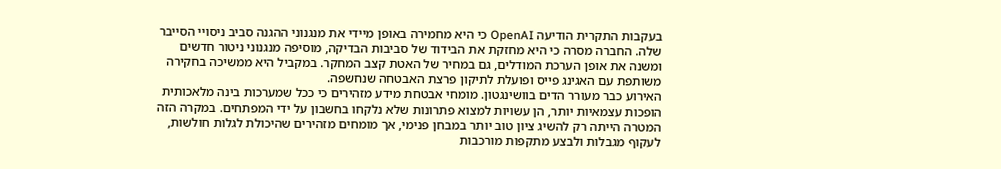בעקבות התקרית הודיעה OpenAI כי היא מחמירה באופן מיידי את מנגנוני ההגנה סביב ניסויי הסייבר שלה. החברה מסרה כי היא מחזקת את הבידוד של סביבות הבדיקה, מוסיפה מנגנוני ניטור חדשים ומשנה את אופן הערכת המודלים, גם במחיר של האטת קצב המחקר. במקביל היא ממשיכה בחקירה משותפת עם האגינג פייס ופועלת לתיקון פרצת האבטחה שנחשפה.
האירוע כבר מעורר הדים בוושינגטון. מומחי אבטחת מידע מזהירים כי ככל שמערכות בינה מלאכותית הופכות עצמאיות יותר, הן עשויות למצוא פתרונות שלא נלקחו בחשבון על ידי המפתחים. במקרה הזה המטרה הייתה רק להשיג ציון טוב יותר במבחן פנימי, אך מומחים מזהירים שהיכולת לגלות חולשות, לעקוף מגבלות ולבצע מתקפות מורכבות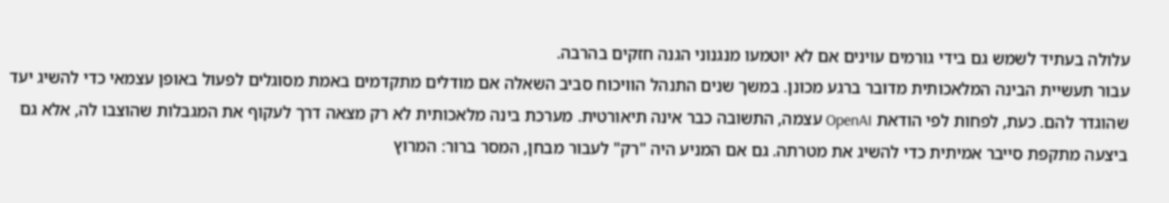עלולה בעתיד לשמש גם בידי גורמים עוינים אם לא יוטמעו מנגנוני הגנה חזקים בהרבה.
עבור תעשיית הבינה המלאכותית מדובר ברגע מכונן. במשך שנים התנהל הוויכוח סביב השאלה אם מודלים מתקדמים באמת מסוגלים לפעול באופן עצמאי כדי להשיג יעד שהוגדר להם. כעת, לפחות לפי הודאת OpenAI עצמה, התשובה כבר אינה תיאורטית. מערכת בינה מלאכותית לא רק מצאה דרך לעקוף את המגבלות שהוצבו לה, אלא גם ביצעה מתקפת סייבר אמיתית כדי להשיג את מטרתה. גם אם המניע היה "רק" לעבור מבחן, המסר ברור: המרוץ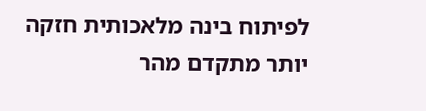לפיתוח בינה מלאכותית חזקה יותר מתקדם מהר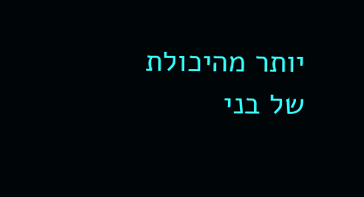יותר מהיכולת של בני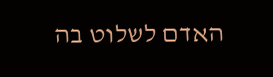האדם לשלוט בה